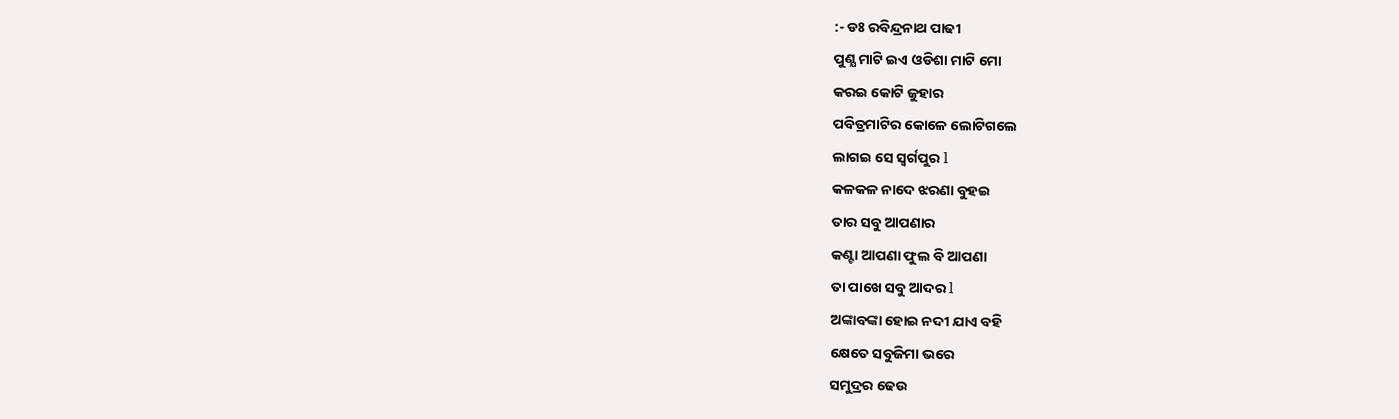:- ଡଃ ରବିନ୍ଦ୍ରନାଥ ପାଢୀ
ପୁଣ୍ଯ ମାଟି ଇଏ ଓଡିଶା ମାଟି ମୋ
କରଇ କୋଟି ଜୁହାର
ପବିତ୍ରମାଟିର କୋଳେ ଲୋଟିଗଲେ
ଲାଗଇ ସେ ସ୍ଵର୍ଗପୁର l
କଳକଳ ନାଦେ ଝରଣା ବୁହଇ
ତାର ସବୁ ଆପଣାର
କଣ୍ଟା ଆପଣା ଫୁଲ ବି ଆପଣା
ତା ପାଖେ ସବୁ ଆଦର l
ଅଙ୍କାବଙ୍କା ହୋଇ ନଦୀ ଯାଏ ବହି
କ୍ଷେତେ ସବୁଜିମା ଭରେ
ସମୁଦ୍ରର ଢେଉ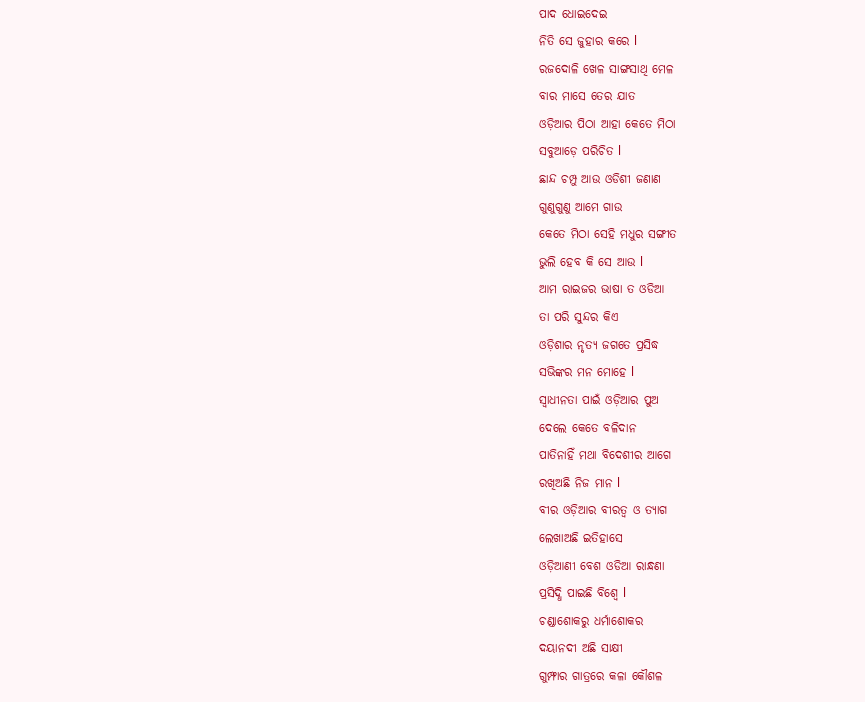ପାଦ ଧୋଇଦେଇ
ନିତି ସେ ଜୁହାର କରେ l
ରଜଦୋଳି ଖେଳ ସାଙ୍ଗସାଥି ମେଳ
ବାର ମାସେ ତେର ଯାତ
ଓଡ଼ିଆର ପିଠା ଆହା କେତେ ମିଠା
ସବୁଆଡ଼େ ପରିଚିତ l
ଛାନ୍ଦ ଚମ୍ପୁ ଆଉ ଓଡିଶୀ ଜଣାଣ
ଗୁଣୁଗୁଣୁ ଆମେ ଗାଉ
କେତେ ମିଠା ସେହି ମଧୁର ସଙ୍ଗୀତ
ଭୁଲି ହେବ କି ସେ ଆଉ l
ଆମ ରାଇଜର ଭାଷା ତ ଓଡିଆ
ତା ପରି ସୁନ୍ଦର କିଏ
ଓଡ଼ିଶାର ନୃତ୍ଯ ଜଗତେ ପ୍ରସିଦ୍ଧ
ସଭିଙ୍କର ମନ ମୋହେ l
ସ୍ଵାଧୀନତା ପାଇଁ ଓଡ଼ିଆର ପୁଅ
ଦେଲେ କେତେ ବଳିଦାନ
ପାତିନାହିଁ ମଥା ବିଦେଶୀର ଆଗେ
ରଖିଅଛି ନିଜ ମାନ l
ବୀର ଓଡ଼ିଆର ବୀରତ୍ୱ ଓ ତ୍ୟାଗ
ଲେଖାଅଛି ଇତିହାସେ
ଓଡ଼ିଆଣୀ ବେଶ ଓଡିଆ ରାନ୍ଧଣା
ପ୍ରସିଦ୍ଧି ପାଇଛି ବିଶ୍ଵେ l
ଚଣ୍ଡାଶୋକରୁ ଧର୍ମାଶୋକର
ଦୟାନଦୀ ଅଛି ସାକ୍ଷୀ
ଗୁମ୍ଫାର ଗାତ୍ରରେ କଳା କୌଶଳ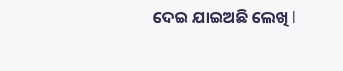ଦେଇ ଯାଇଅଛି ଲେଖି l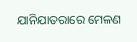ଯାନିଯାତରାରେ ମେଳଣ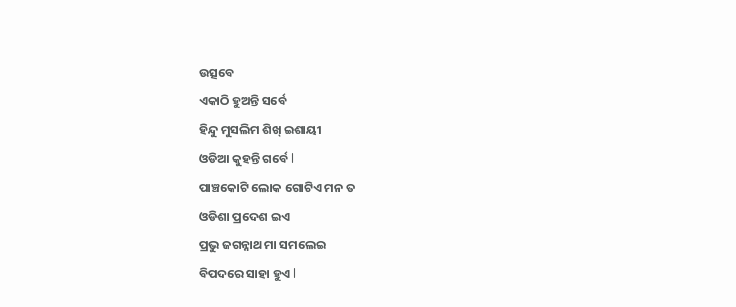ଉତ୍ସବେ
ଏକାଠି ହୁଅନ୍ତି ସର୍ବେ
ହିନ୍ଦୁ ମୁସଲିମ ଶିଖ୍ ଇଶାୟୀ
ଓଡିଆ କୁହନ୍ତି ଗର୍ବେ l
ପାଞ୍ଚକୋଟି ଲୋକ ଗୋଟିଏ ମନ ତ
ଓଡିଶା ପ୍ରଦେଶ ଇଏ
ପ୍ରଭୁ ଜଗନ୍ନାଥ ମା ସମଲେଇ
ବିପଦରେ ସାହା ହୁଏ l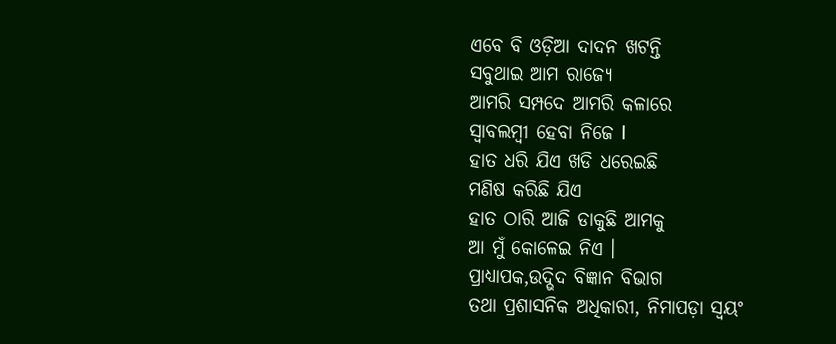ଏବେ ବି ଓଡ଼ିଆ ଦାଦନ ଖଟନ୍ତି
ସବୁଥାଇ ଆମ ରାଜ୍ୟେ
ଆମରି ସମ୍ପଦେ ଆମରି କଳାରେ
ସ୍ୱାବଲମ୍ବୀ ହେବା ନିଜେ l
ହାତ ଧରି ଯିଏ ଖଡି ଧରେଇଛି
ମଣିଷ କରିଛି ଯିଏ
ହାତ ଠାରି ଆଜି ଡାକୁଛି ଆମକୁ
ଆ ମୁଁ କୋଳେଇ ନିଏ ।
ପ୍ରାଧ୍ୟାପକ,ଉଦ୍ଭିଦ ବିଜ୍ଞାନ ବିଭାଗ
ତଥା ପ୍ରଶାସନିକ ଅଧିକାରୀ, ନିମାପଡ଼ା ସ୍ଵୟଂ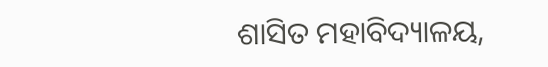ଶାସିତ ମହାବିଦ୍ୟାଳୟ,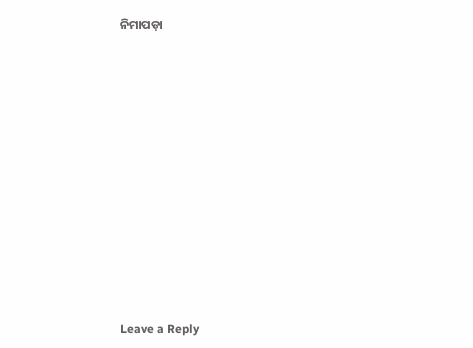ନିମାପଡ଼ା


















Leave a Reply